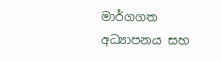මාර්ගගත අධ්‍යාපනය සහ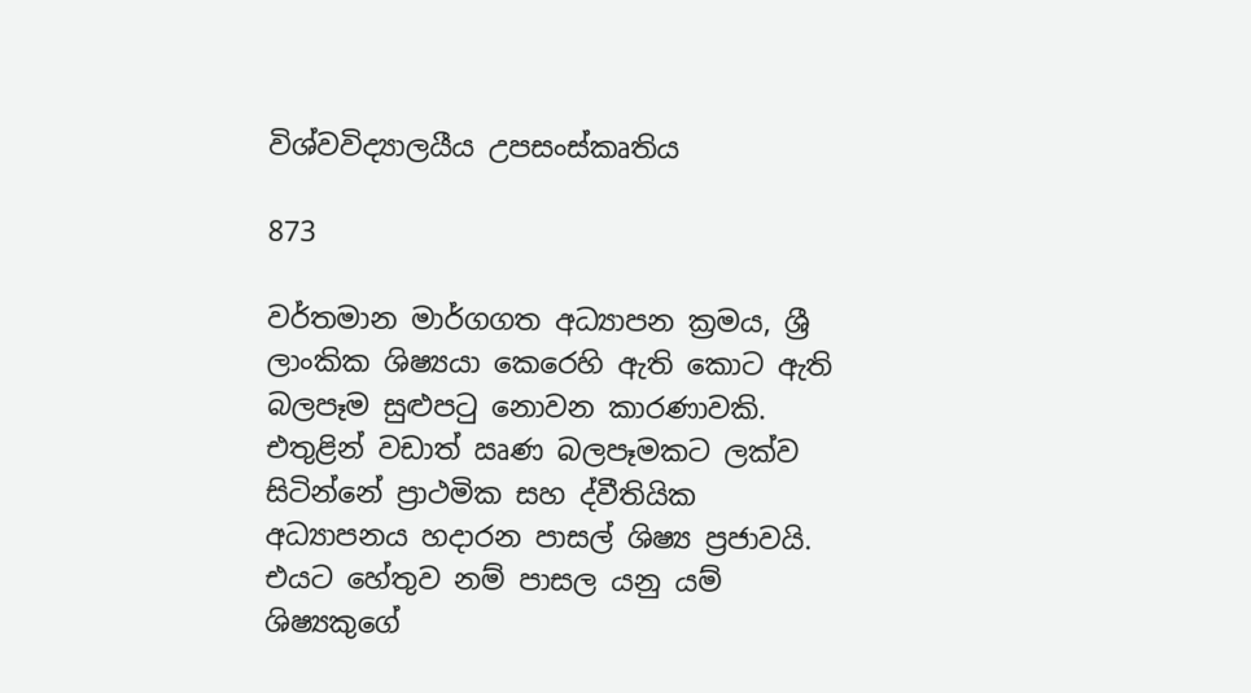විශ්වවිද්‍යාලයීය උපසංස්කෘතිය

873

වර්තමාන මාර්ගගත අධ්‍යාපන ක්‍රමය, ශ්‍රී ලාංකික ශිෂ්‍යයා කෙරෙහි ඇති කොට ඇති බලපෑම සුළුපටු නොවන කාරණාවකි. එතුළින් වඩාත් ඍණ බලපෑමකට ලක්ව සිටින්නේ ප්‍රාථමික සහ ද්වීතියික අධ්‍යාපනය හදාරන පාසල් ශිෂ්‍ය ප්‍රජාවයි. එයට හේතුව නම් පාසල යනු යම් ශිෂ්‍යකුගේ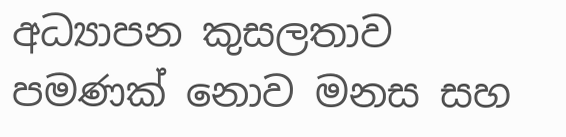අධ්‍යාපන කුසලතාව පමණක් නොව මනස සහ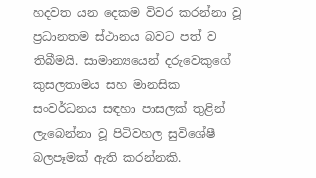හදවත යන දෙකම විවර කරන්නා වූ ප්‍රධානතම ස්ථානය බවට පත් ව තිබීමයි. සාමාන්‍යයෙන් දරුවෙකුගේ කුසලතාමය සහ මානසික සංවර්ධනය සඳහා පාසලක් තුළින් ලැබෙන්නා වූ පිටිවහල සුවිශේෂී බලපෑමක් ඇති කරන්නකි.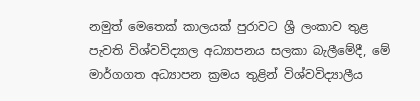නමුත් මෙතෙක් කාලයක් පුරාවට ශ්‍රී ලංකාව තුළ පැවති විශ්වවිද්‍යාල අධ්‍යාපනය සලකා බැලීමේදී, මේ මාර්ගගත අධ්‍යාපන ක්‍රමය තුළින් විශ්වවිද්‍යාලීය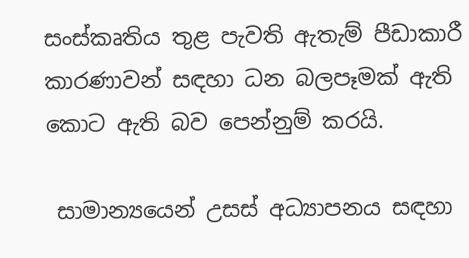සංස්කෘතිය තුළ පැවති ඇතැම් පීඩාකාරී කාරණාවන් සඳහා ධන බලපෑමක් ඇති කොට ඇති බව පෙන්නුම් කරයි.

 සාමාන්‍යයෙන් උසස් අධ්‍යාපනය සඳහා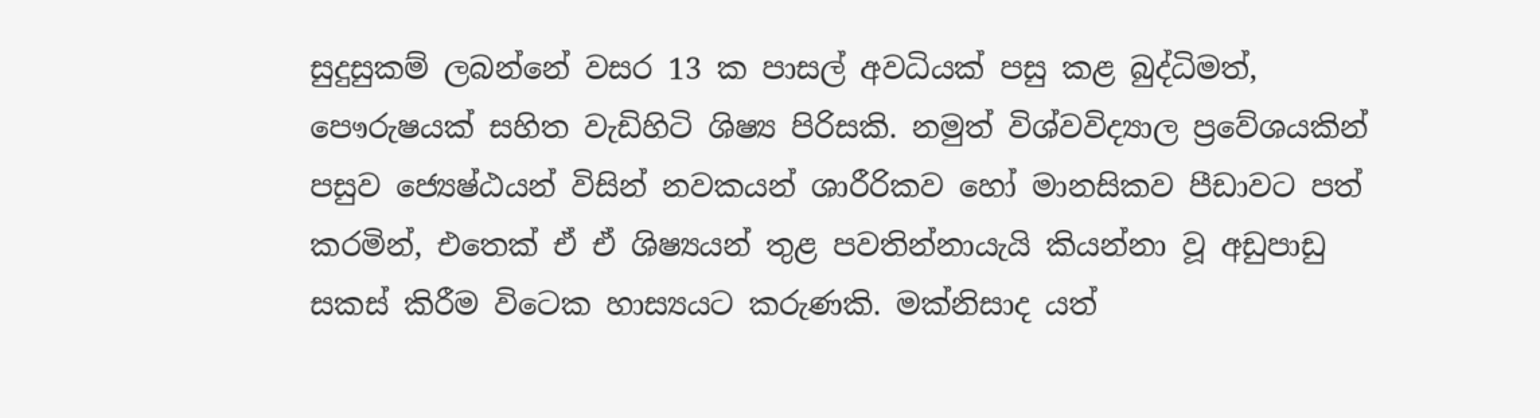සුදුසුකම් ලබන්නේ වසර 13 ක පාසල් අවධියක් පසු කළ බුද්ධිමත්, පෞරුෂයක් සහිත වැඩිහිටි ශිෂ්‍ය පිරිසකි. නමුත් විශ්වවිද්‍යාල ප්‍රවේශයකින් පසුව ජ්‍යෙෂ්ඨයන් විසින් නවකයන් ශාරීරිකව හෝ මානසිකව පීඩාවට පත් කරමින්, එතෙක් ඒ ඒ ශිෂ්‍යයන් තුළ පවතින්නායැයි කියන්නා වූ අඩුපාඩු සකස් කිරීම විටෙක හාස්‍යයට කරුණකි. මක්නිසාද යත්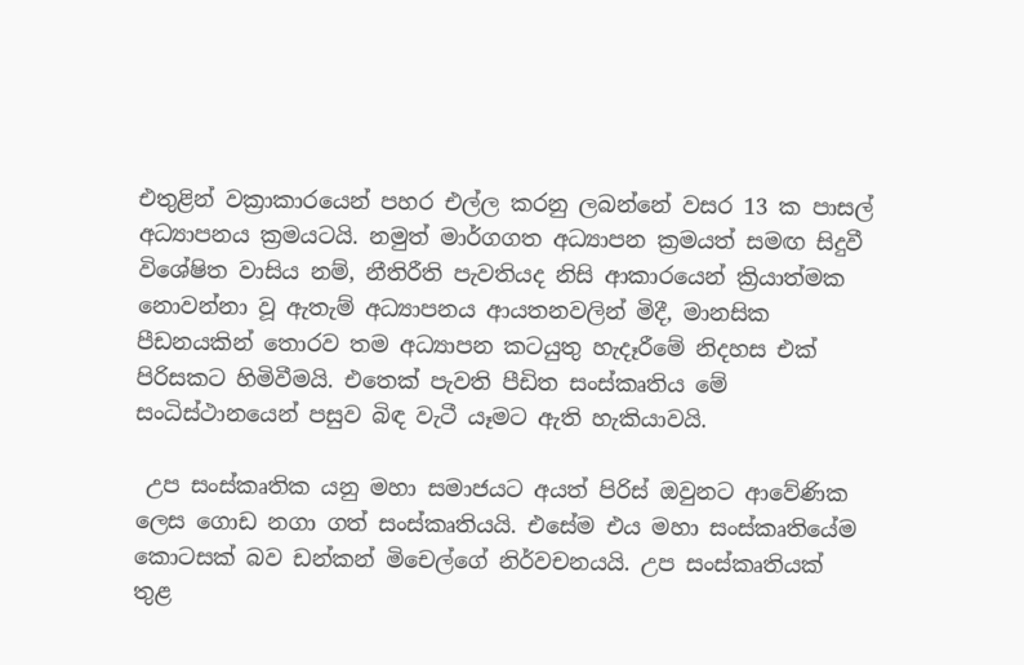එතුළින් වක්‍රාකාරයෙන් පහර එල්ල කරනු ලබන්නේ වසර 13 ක පාසල් අධ්‍යාපනය ක්‍රමයටයි. නමුත් මාර්ගගත අධ්‍යාපන ක්‍රමයත් සමඟ සිදුවී විශේෂිත වාසිය නම්, නීතිරීති පැවතියද නිසි ආකාරයෙන් ක්‍රියාත්මක නොවන්නා වූ ඇතැම් අධ්‍යාපනය ආයතනවලින් මිදී, මානසික පීඩනයකින් තොරව තම අධ්‍යාපන කටයුතු හැදෑරීමේ නිදහස එක් පිරිසකට හිමිවීමයි. එතෙක් පැවති පීඩිත සංස්කෘතිය මේ සංධිස්ථානයෙන් පසුව බිඳ වැටී යෑමට ඇති හැකියාවයි.

 උප සංස්කෘතික යනු මහා සමාජයට අයත් පිරිස් ඔවුනට ආවේණික ලෙස ගොඩ නගා ගත් සංස්කෘතියයි. එසේම එය මහා සංස්කෘතියේම කොටසක් බව ඩන්කන් මිචෙල්ගේ නිර්වචනයයි. උප සංස්කෘතියක් තුළ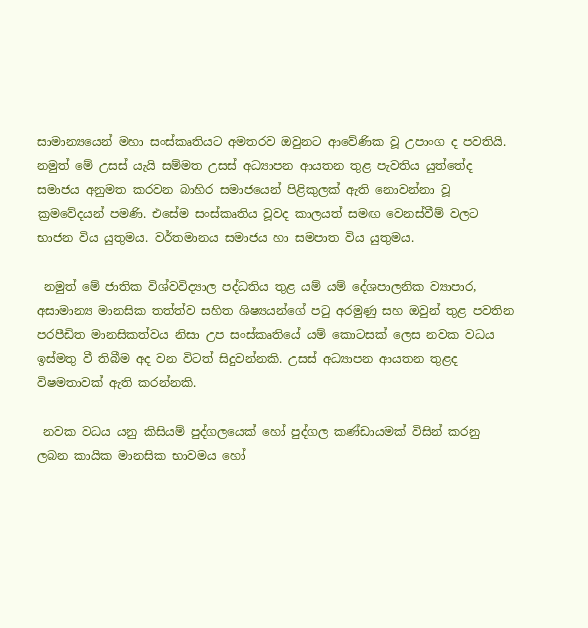සාමාන්‍යයෙන් මහා සංස්කෘතියට අමතරව ඔවුනට ආවේණික වූ උපාංග ද පවතියි. නමුත් මේ උසස් යැයි සම්මත උසස් අධ්‍යාපන ආයතන තුළ පැවතිය යුත්තේද සමාජය අනුමත කරවන බාහිර සමාජයෙන් පිළිකුලක් ඇති නොවන්නා වූ ක්‍රමවේදයන් පමණි. එසේම සංස්කෘතිය වූවද කාලයත් සමඟ වෙනස්වීම් වලට භාජන විය යුතුමය. වර්තමානය සමාජය හා සමපාත විය යුතුමය.

 නමුත් මේ ජාතික විශ්වවිද්‍යාල පද්ධතිය තුළ යම් යම් දේශපාලනික ව්‍යාපාර, අසාමාන්‍ය මානසික තත්ත්ව සහිත ශිෂ්‍යයන්ගේ පටු අරමුණු සහ ඔවුන් තුළ පවතින පරපීඩිත මානසිකත්වය නිසා උප සංස්කෘතියේ යම් කොටසක් ලෙස නවක වධය ඉස්මතු වී තිබීම අද වන විටත් සිදුවන්නකි. උසස් අධ්‍යාපන ආයතන තුළද විෂමතාවක් ඇති කරන්නකි.

 නවක වධය යනු කිසියම් පුද්ගලයෙක් හෝ පුද්ගල කණ්ඩායමක් විසින් කරනු ලබන කායික මානසික භාවමය හෝ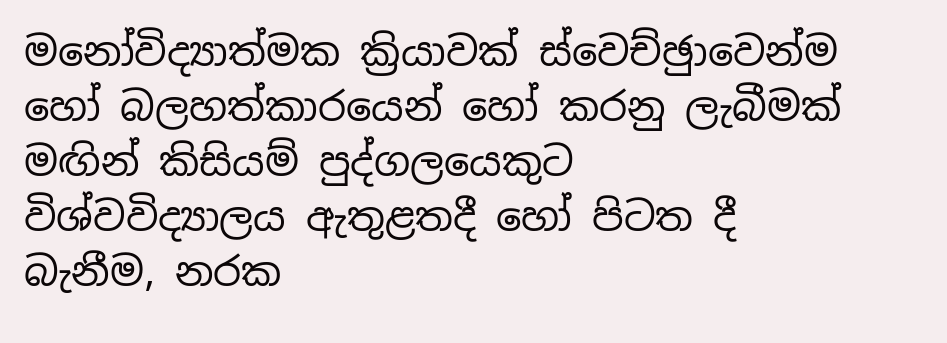මනෝවිද්‍යාත්මක ක්‍රියාවක් ස්වෙච්ඡුාවෙන්ම හෝ බලහත්කාරයෙන් හෝ කරනු ලැබීමක් මඟින් කිසියම් පුද්ගලයෙකුට විශ්වවිද්‍යාලය ඇතුළතදී හෝ පිටත දී බැනීම, නරක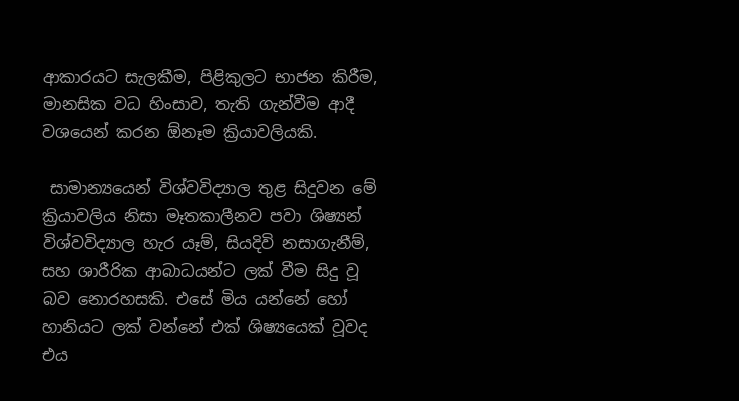ආකාරයට සැලකීම, පිළිකුලට භාජන කිරීම, මානසික වධ හිංසාව, තැති ගැන්වීම ආදී වශයෙන් කරන ඕනෑම ක්‍රියාවලියකි.

 සාමාන්‍යයෙන් විශ්වවිද්‍යාල තුළ සිදුවන මේ ක්‍රියාවලිය නිසා මෑතකාලීනව පවා ශිෂ්‍යන් විශ්වවිද්‍යාල හැර යෑම්, සියදිවි නසාගැනීම්, සහ ශාරීරික ආබාධයන්ට ලක් වීම සිදු වූ බව නොරහසකි. එසේ මිය යන්නේ හෝ හානියට ලක් වන්නේ එක් ශිෂ්‍යයෙක් වූවද එය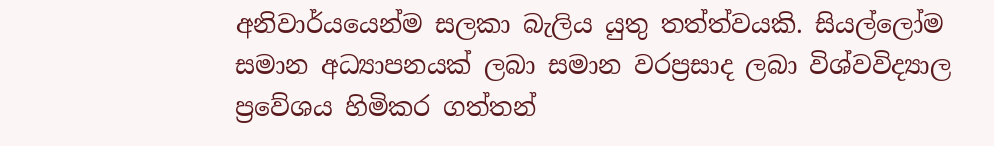අනිවාර්යයෙන්ම සලකා බැලිය යුතු තත්ත්වයකි. සියල්ලෝම සමාන අධ්‍යාපනයක් ලබා සමාන වරප්‍රසාද ලබා විශ්වවිද්‍යාල ප්‍රවේශය හිමිකර ගත්තන්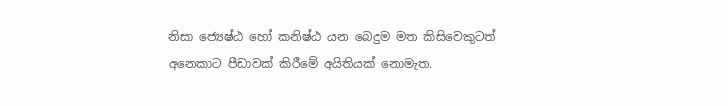නිසා ජ්‍යෙෂ්ඨ හෝ කනිෂ්ඨ යන බෙදුම මත කිසිවෙකුටත් අනෙකාට පීඩාවක් කිරීමේ අයිතියක් නොමැත.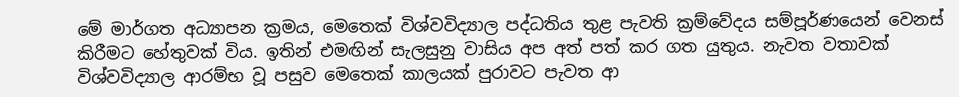මේ මාර්ගත අධ්‍යාපන ක්‍රමය, මෙතෙක් විශ්වවිද්‍යාල පද්ධතිය තුළ පැවති ක්‍රම්වේදය සම්පූර්ණයෙන් වෙනස් කිරීමට හේතුවක් විය. ඉතින් එමඟින් සැලසුනු වාසිය අප අත් පත් කර ගත යුතුය. නැවත වතාවක් විශ්වවිද්‍යාල ආරම්භ වූ පසුව මෙතෙක් කාලයක් පුරාවට පැවත ආ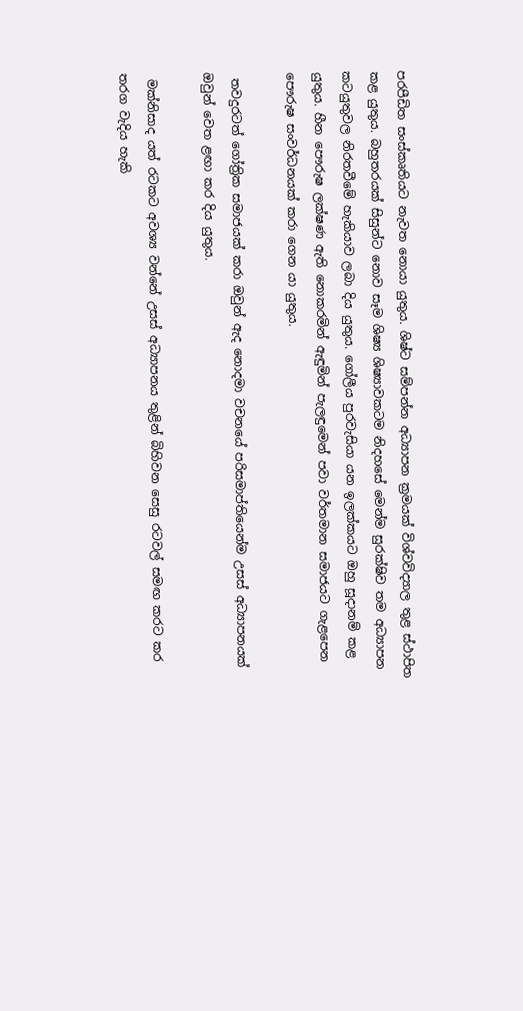පරපීඩිත සංස්කෘතියට නැවත නොයා යුතුය. ශිෂ්ට සම්පන්න අධ්‍යාපන ක්‍රමයක් විශ්වවිද්‍යාල තුළ ස්ථාපිත කළ යුතුය. බහුතරයක් සිසුන්ට නොව සෑම ශිෂ්‍ය ශිෂ්‍යාවකටම නිදහසේ මෙන්ම සුරක්ෂිව තම අධ්‍යාපන කටයුතුවල නිරතවීමේ හැකියාව ලබා දිය යුතුය. ගෝලීය පුරවැසියා යන ඉලක්කයට ඔහු සූදානම් කළ යුතුය. හීන පෞරුෂ ලක්ෂණ ඇති නොකරමින් ඇඳුමින් පැලඳුමෙන් පවා වර්තමාන සමාජයට ගැළපෙන පෞරුෂ සංවර්ධනයක් කරා ගෙන යා යුතුය.

 තවදුරටත් ගෝත්‍රික සමාජයක් කරා ඔවුන් ඇද නොදමා වචනයේ පරිසමාප්තියෙන්ම උසස් අධ්‍යාපනයක් ඔවුන් වෙත ළඟා කර දිය යුතුය.

 මක්නිසාද යත් රටකට අවශ්‍ය වන්නේ උසස් අධ්‍යාපනය තුළින් බිහිවන සෙසු රටවල් සමඟ කරට කර තරග වැදිය හැකි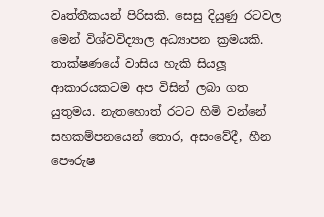වෘත්තීකයන් පිරිසකි. සෙසු දියුණු රටවල මෙන් විශ්වවිද්‍යාල අධ්‍යාපන ක්‍රමයකි. තාක්ෂණයේ වාසිය හැකි සියලූ ආකාරයකටම අප විසින් ලබා ගත යුතුමය. නැතහොත් රටට හිමි වන්නේ සහකම්පනයෙන් තොර, අසංවේදී, හීන පෞරුෂ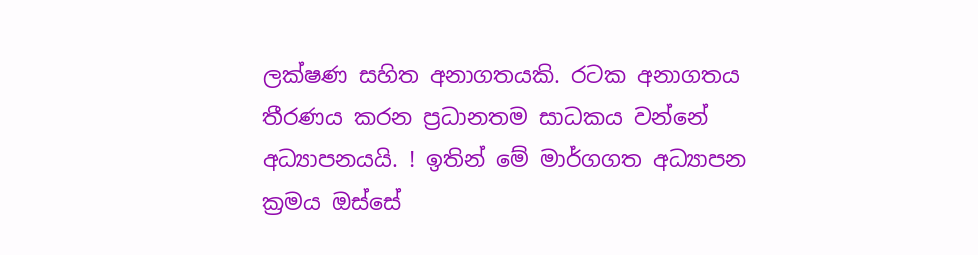ලක්ෂණ සහිත අනාගතයකි. රටක අනාගතය තීරණය කරන ප්‍රධානතම සාධකය වන්නේ අධ්‍යාපනයයි. ! ඉතින් මේ මාර්ගගත අධ්‍යාපන ක්‍රමය ඔස්සේ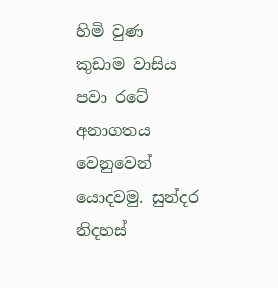හිමි වුණ කුඩාම වාසිය පවා රටේ අනාගතය වෙනුවෙන් යොදවමු. සුන්දර නිදහස්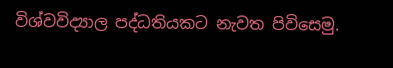විශ්වවිද්‍යාල පද්ධතියකට නැවත පිවිසෙමු.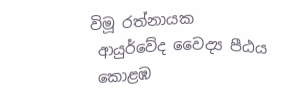විමූ රත්නායක
 ආයුර්වේද වෛද්‍ය පීඨය
 කොළඹ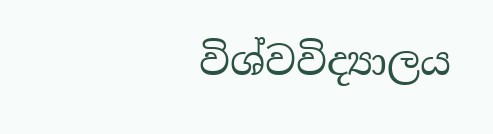විශ්වවිද්‍යාලය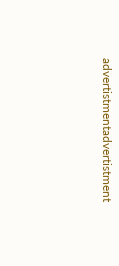advertistmentadvertistment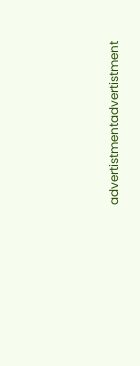advertistmentadvertistment